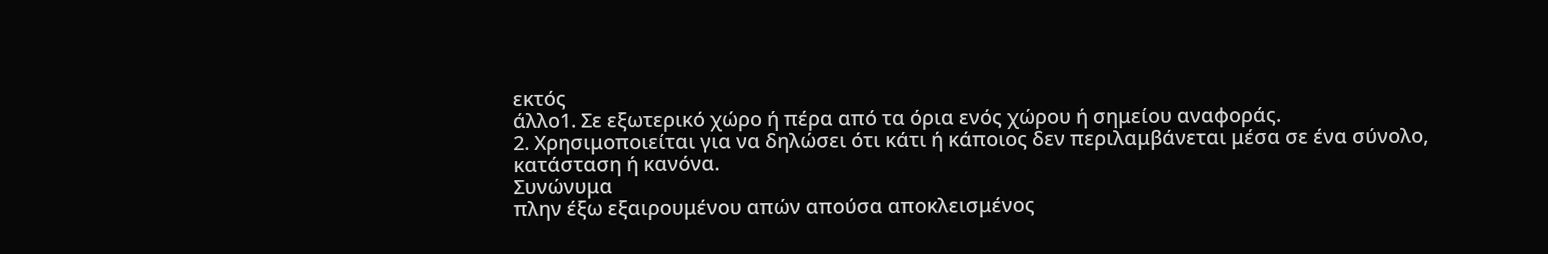εκτός
άλλο1. Σε εξωτερικό χώρο ή πέρα από τα όρια ενός χώρου ή σημείου αναφοράς.
2. Χρησιμοποιείται για να δηλώσει ότι κάτι ή κάποιος δεν περιλαμβάνεται μέσα σε ένα σύνολο, κατάσταση ή κανόνα.
Συνώνυμα
πλην έξω εξαιρουμένου απών απούσα αποκλεισμένος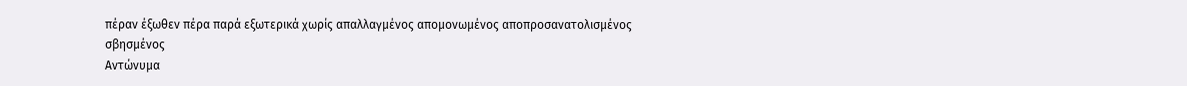πέραν έξωθεν πέρα παρά εξωτερικά χωρίς απαλλαγμένος απομονωμένος αποπροσανατολισμένος σβησμένος
Αντώνυμα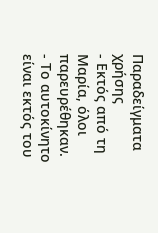Παραδείγματα χρήσης
- Εκτός από τη Μαρία, όλοι παρευρέθηκαν.
- Το αυτοκίνητο είναι εκτός του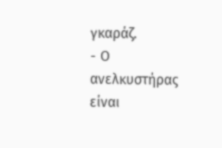γκαράζ.
- Ο ανελκυστήρας είναι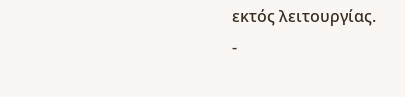εκτός λειτουργίας.
-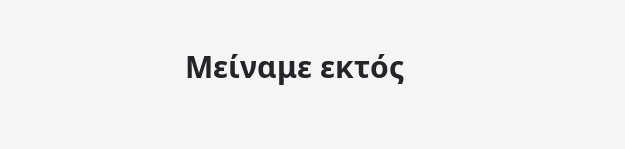Μείναμε εκτός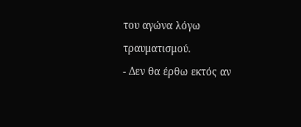του αγώνα λόγω τραυματισμού.
- Δεν θα έρθω εκτός αν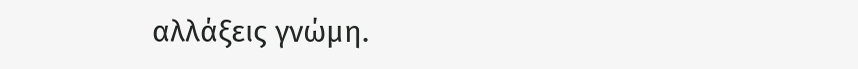αλλάξεις γνώμη.